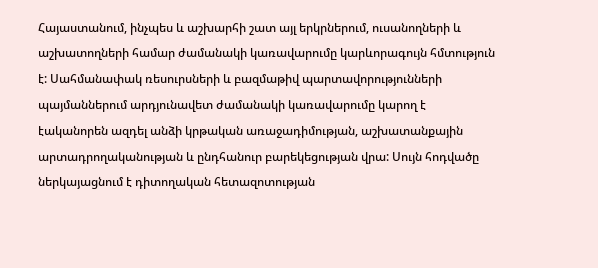Հայաստանում, ինչպես և աշխարհի շատ այլ երկրներում, ուսանողների և աշխատողների համար ժամանակի կառավարումը կարևորագույն հմտություն է: Սահմանափակ ռեսուրսների և բազմաթիվ պարտավորությունների պայմաններում արդյունավետ ժամանակի կառավարումը կարող է էականորեն ազդել անձի կրթական առաջադիմության, աշխատանքային արտադրողականության և ընդհանուր բարեկեցության վրա: Սույն հոդվածը ներկայացնում է դիտողական հետազոտության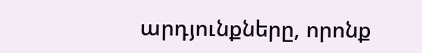արդյունքները, որոնք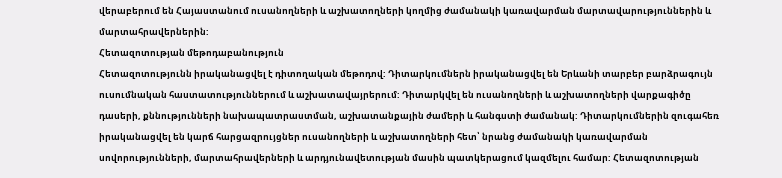վերաբերում են Հայաստանում ուսանողների և աշխատողների կողմից ժամանակի կառավարման մարտավարություններին և մարտահրավերներին:
Հետազոտության մեթոդաբանություն
Հետազոտությունն իրականացվել է դիտողական մեթոդով: Դիտարկումներն իրականացվել են Երևանի տարբեր բարձրագույն ուսումնական հաստատություններում և աշխատավայրերում: Դիտարկվել են ուսանողների և աշխատողների վարքագիծը դասերի, քննությունների նախապատրաստման, աշխատանքային ժամերի և հանգստի ժամանակ: Դիտարկումներին զուգահեռ իրականացվել են կարճ հարցազրույցներ ուսանողների և աշխատողների հետ՝ նրանց ժամանակի կառավարման սովորությունների, մարտահրավերների և արդյունավետության մասին պատկերացում կազմելու համար: Հետազոտության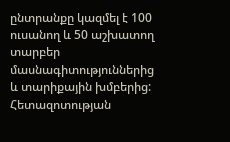ընտրանքը կազմել է 100 ուսանող և 50 աշխատող տարբեր մասնագիտություններից և տարիքային խմբերից:
Հետազոտության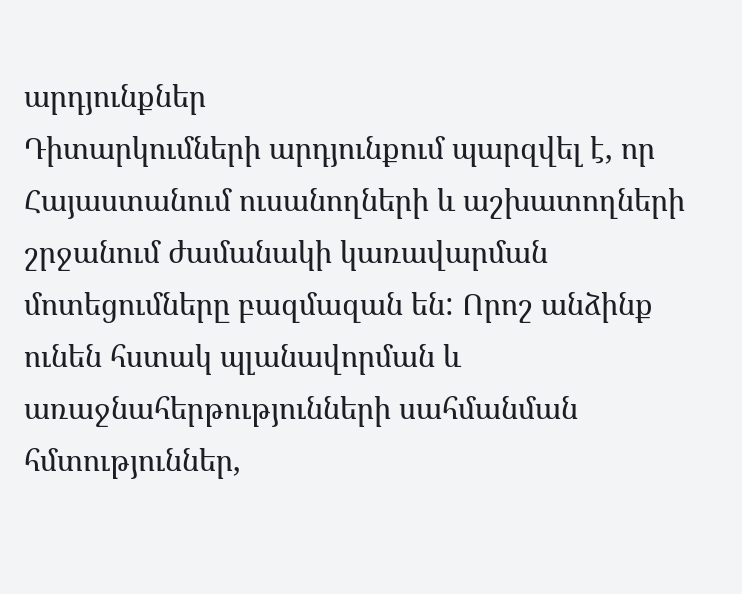արդյունքներ
Դիտարկումների արդյունքում պարզվել է, որ Հայաստանում ուսանողների և աշխատողների շրջանում ժամանակի կառավարման մոտեցումները բազմազան են: Որոշ անձինք ունեն հստակ պլանավորման և առաջնահերթությունների սահմանման հմտություններ,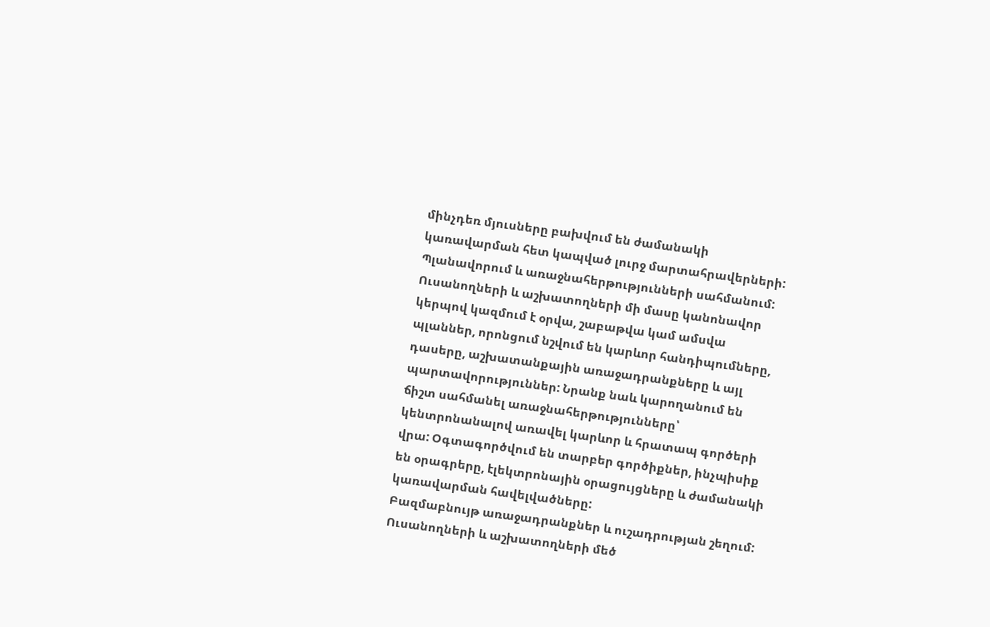մինչդեռ մյուսները բախվում են ժամանակի կառավարման հետ կապված լուրջ մարտահրավերների:
Պլանավորում և առաջնահերթությունների սահմանում: Ուսանողների և աշխատողների մի մասը կանոնավոր կերպով կազմում է օրվա, շաբաթվա կամ ամսվա պլաններ, որոնցում նշվում են կարևոր հանդիպումները, դասերը, աշխատանքային առաջադրանքները և այլ պարտավորություններ: Նրանք նաև կարողանում են ճիշտ սահմանել առաջնահերթությունները՝ կենտրոնանալով առավել կարևոր և հրատապ գործերի վրա: Օգտագործվում են տարբեր գործիքներ, ինչպիսիք են օրագրերը, էլեկտրոնային օրացույցները և ժամանակի կառավարման հավելվածները:
Բազմաբնույթ առաջադրանքներ և ուշադրության շեղում: Ուսանողների և աշխատողների մեծ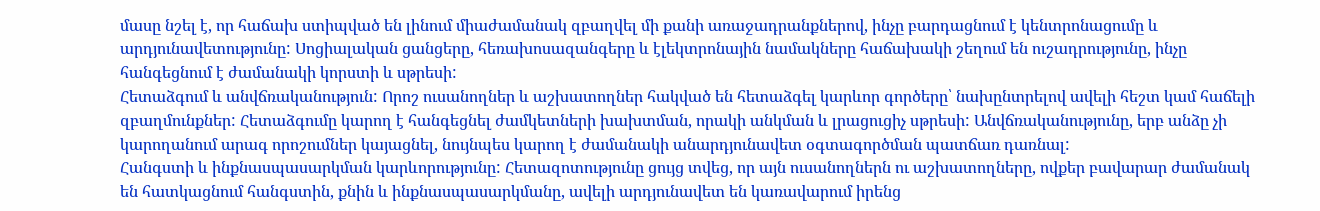մասը նշել է, որ հաճախ ստիպված են լինում միաժամանակ զբաղվել մի քանի առաջադրանքներով, ինչը բարդացնում է կենտրոնացումը և արդյունավետությունը: Սոցիալական ցանցերը, հեռախոսազանգերը և էլեկտրոնային նամակները հաճախակի շեղում են ուշադրությունը, ինչը հանգեցնում է ժամանակի կորստի և սթրեսի:
Հետաձգում և անվճռականություն: Որոշ ուսանողներ և աշխատողներ հակված են հետաձգել կարևոր գործերը՝ նախընտրելով ավելի հեշտ կամ հաճելի զբաղմունքներ: Հետաձգումը կարող է հանգեցնել ժամկետների խախտման, որակի անկման և լրացուցիչ սթրեսի: Անվճռականությունը, երբ անձը չի կարողանում արագ որոշումներ կայացնել, նույնպես կարող է ժամանակի անարդյունավետ օգտագործման պատճառ դառնալ:
Հանգստի և ինքնասպասարկման կարևորությունը: Հետազոտությունը ցույց տվեց, որ այն ուսանողներն ու աշխատողները, ովքեր բավարար ժամանակ են հատկացնում հանգստին, քնին և ինքնասպասարկմանը, ավելի արդյունավետ են կառավարում իրենց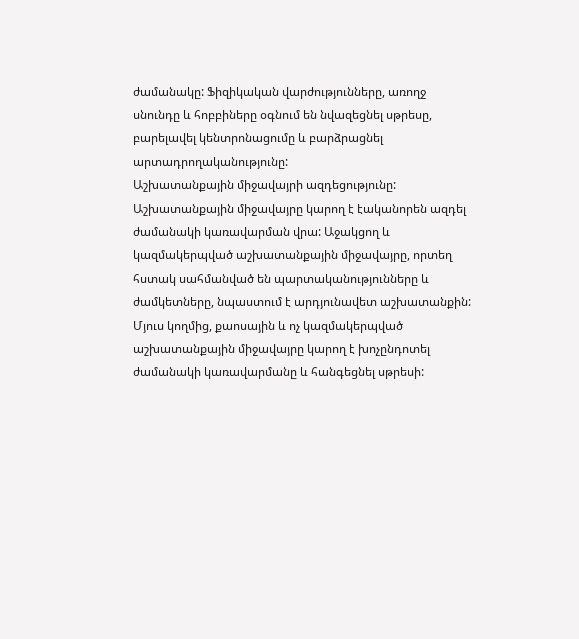ժամանակը: Ֆիզիկական վարժությունները, առողջ սնունդը և հոբբիները օգնում են նվազեցնել սթրեսը, բարելավել կենտրոնացումը և բարձրացնել արտադրողականությունը:
Աշխատանքային միջավայրի ազդեցությունը: Աշխատանքային միջավայրը կարող է էականորեն ազդել ժամանակի կառավարման վրա: Աջակցող և կազմակերպված աշխատանքային միջավայրը, որտեղ հստակ սահմանված են պարտականությունները և ժամկետները, նպաստում է արդյունավետ աշխատանքին: Մյուս կողմից, քաոսային և ոչ կազմակերպված աշխատանքային միջավայրը կարող է խոչընդոտել ժամանակի կառավարմանը և հանգեցնել սթրեսի: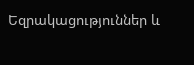Եզրակացություններ և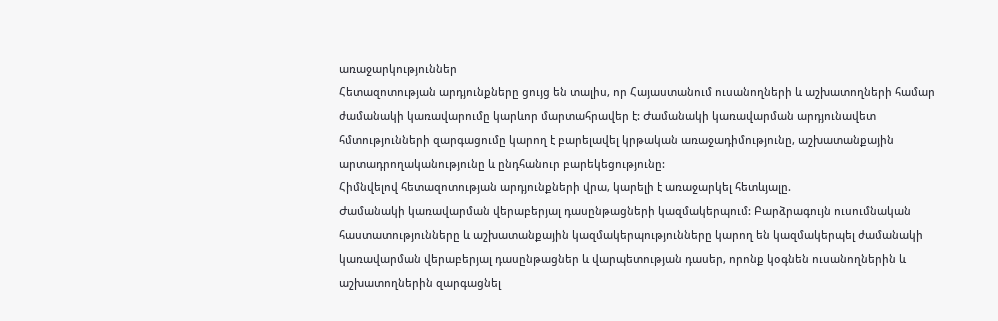առաջարկություններ
Հետազոտության արդյունքները ցույց են տալիս, որ Հայաստանում ուսանողների և աշխատողների համար ժամանակի կառավարումը կարևոր մարտահրավեր է: Ժամանակի կառավարման արդյունավետ հմտությունների զարգացումը կարող է բարելավել կրթական առաջադիմությունը, աշխատանքային արտադրողականությունը և ընդհանուր բարեկեցությունը:
Հիմնվելով հետազոտության արդյունքների վրա, կարելի է առաջարկել հետևյալը.
Ժամանակի կառավարման վերաբերյալ դասընթացների կազմակերպում: Բարձրագույն ուսումնական հաստատությունները և աշխատանքային կազմակերպությունները կարող են կազմակերպել ժամանակի կառավարման վերաբերյալ դասընթացներ և վարպետության դասեր, որոնք կօգնեն ուսանողներին և աշխատողներին զարգացնել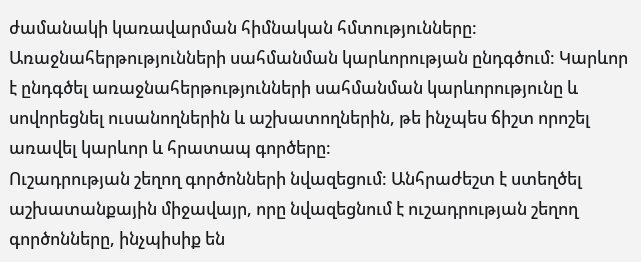ժամանակի կառավարման հիմնական հմտությունները:
Առաջնահերթությունների սահմանման կարևորության ընդգծում: Կարևոր է ընդգծել առաջնահերթությունների սահմանման կարևորությունը և սովորեցնել ուսանողներին և աշխատողներին, թե ինչպես ճիշտ որոշել առավել կարևոր և հրատապ գործերը:
Ուշադրության շեղող գործոնների նվազեցում: Անհրաժեշտ է ստեղծել աշխատանքային միջավայր, որը նվազեցնում է ուշադրության շեղող գործոնները, ինչպիսիք են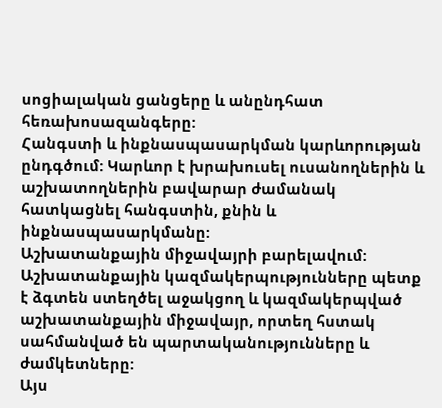սոցիալական ցանցերը և անընդհատ հեռախոսազանգերը:
Հանգստի և ինքնասպասարկման կարևորության ընդգծում: Կարևոր է խրախուսել ուսանողներին և աշխատողներին բավարար ժամանակ հատկացնել հանգստին, քնին և ինքնասպասարկմանը:
Աշխատանքային միջավայրի բարելավում: Աշխատանքային կազմակերպությունները պետք է ձգտեն ստեղծել աջակցող և կազմակերպված աշխատանքային միջավայր, որտեղ հստակ սահմանված են պարտականությունները և ժամկետները:
Այս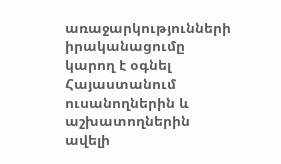առաջարկությունների իրականացումը կարող է օգնել Հայաստանում ուսանողներին և աշխատողներին ավելի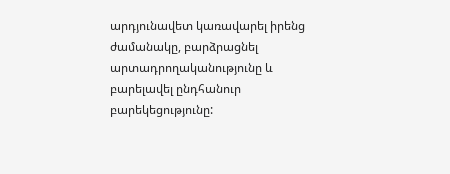արդյունավետ կառավարել իրենց ժամանակը, բարձրացնել արտադրողականությունը և բարելավել ընդհանուր բարեկեցությունը: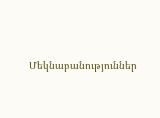Մեկնաբանություններ